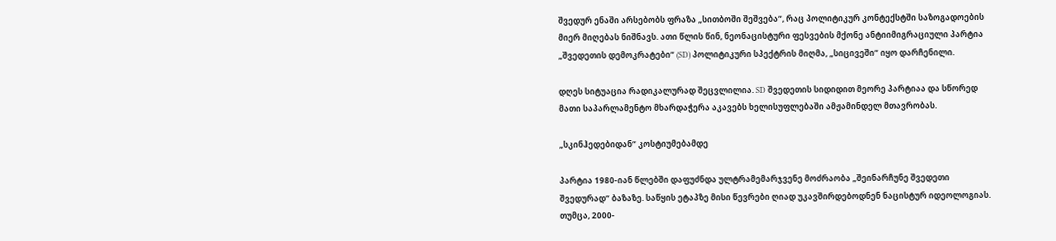შვედურ ენაში არსებობს ფრაზა „სითბოში შეშვება“, რაც პოლიტიკურ კონტექსტში საზოგადოების მიერ მიღებას ნიშნავს. ათი წლის წინ, ნეონაცისტური ფესვების მქონე ანტიიმიგრაციული პარტია „შვედეთის დემოკრატები“ (SD) პოლიტიკური სპექტრის მიღმა, „სიცივეში“ იყო დარჩენილი.

დღეს სიტუაცია რადიკალურად შეცვლილია. SD შვედეთის სიდიდით მეორე პარტიაა და სწორედ მათი საპარლამენტო მხარდაჭერა აკავებს ხელისუფლებაში ამჟამინდელ მთავრობას.

„სკინჰედებიდან“ კოსტიუმებამდე

პარტია 1980-იან წლებში დაფუძნდა ულტრამემარჯვენე მოძრაობა „შეინარჩუნე შვედეთი შვედურად“ ბაზაზე. საწყის ეტაპზე მისი წევრები ღიად უკავშირდებოდნენ ნაცისტურ იდეოლოგიას. თუმცა, 2000-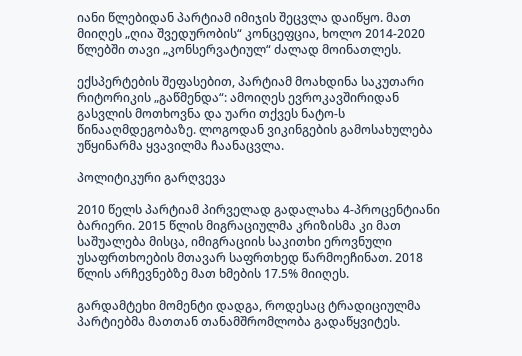იანი წლებიდან პარტიამ იმიჯის შეცვლა დაიწყო. მათ მიიღეს „ღია შვედურობის“ კონცეფცია, ხოლო 2014-2020 წლებში თავი „კონსერვატიულ“ ძალად მოინათლეს.

ექსპერტების შეფასებით, პარტიამ მოახდინა საკუთარი რიტორიკის „გაწმენდა“: ამოიღეს ევროკავშირიდან გასვლის მოთხოვნა და უარი თქვეს ნატო-ს წინააღმდეგობაზე. ლოგოდან ვიკინგების გამოსახულება უწყინარმა ყვავილმა ჩაანაცვლა.

პოლიტიკური გარღვევა

2010 წელს პარტიამ პირველად გადალახა 4-პროცენტიანი ბარიერი. 2015 წლის მიგრაციულმა კრიზისმა კი მათ საშუალება მისცა, იმიგრაციის საკითხი ეროვნული უსაფრთხოების მთავარ საფრთხედ წარმოეჩინათ. 2018 წლის არჩევნებზე მათ ხმების 17.5% მიიღეს.

გარდამტეხი მომენტი დადგა, როდესაც ტრადიციულმა პარტიებმა მათთან თანამშრომლობა გადაწყვიტეს.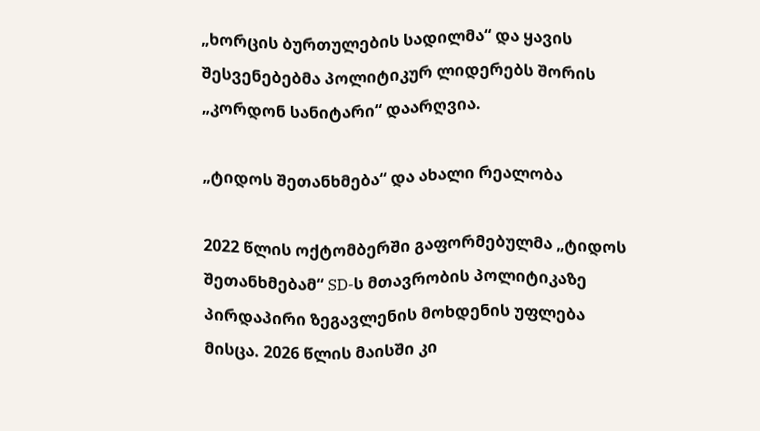„ხორცის ბურთულების სადილმა“ და ყავის შესვენებებმა პოლიტიკურ ლიდერებს შორის „კორდონ სანიტარი“ დაარღვია.

„ტიდოს შეთანხმება“ და ახალი რეალობა

2022 წლის ოქტომბერში გაფორმებულმა „ტიდოს შეთანხმებამ“ SD-ს მთავრობის პოლიტიკაზე პირდაპირი ზეგავლენის მოხდენის უფლება მისცა. 2026 წლის მაისში კი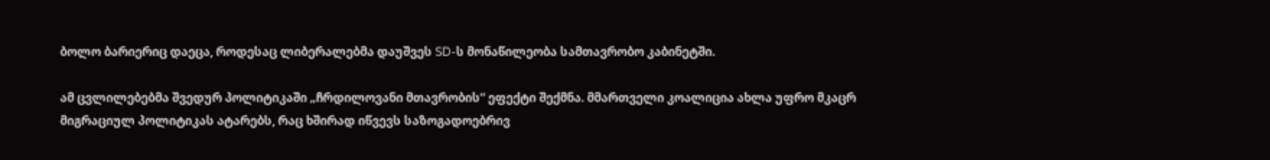ბოლო ბარიერიც დაეცა, როდესაც ლიბერალებმა დაუშვეს SD-ს მონაწილეობა სამთავრობო კაბინეტში.

ამ ცვლილებებმა შვედურ პოლიტიკაში „ჩრდილოვანი მთავრობის“ ეფექტი შექმნა. მმართველი კოალიცია ახლა უფრო მკაცრ მიგრაციულ პოლიტიკას ატარებს, რაც ხშირად იწვევს საზოგადოებრივ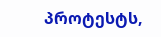პროტესტს,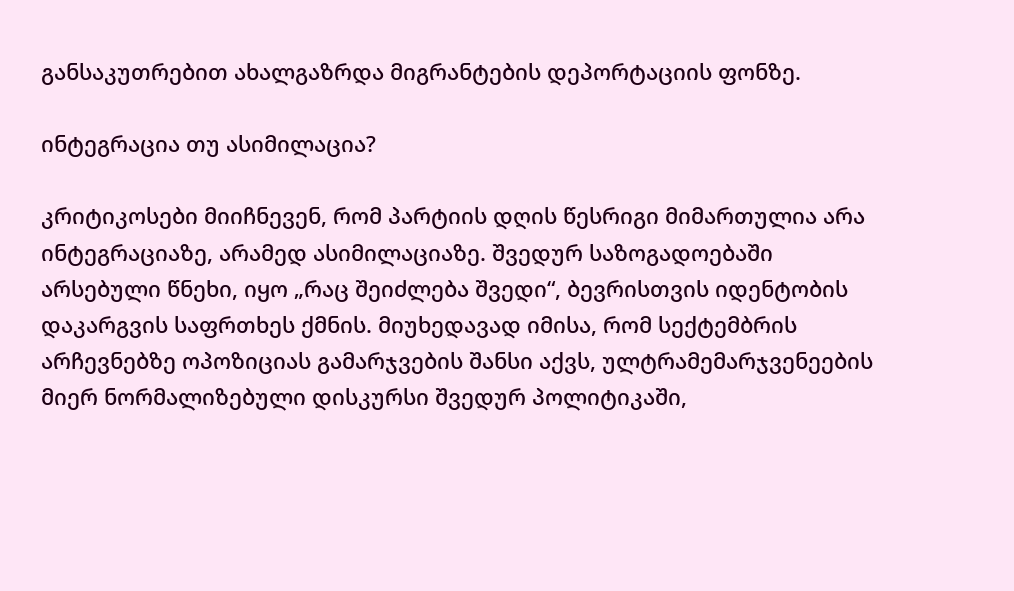განსაკუთრებით ახალგაზრდა მიგრანტების დეპორტაციის ფონზე.

ინტეგრაცია თუ ასიმილაცია?

კრიტიკოსები მიიჩნევენ, რომ პარტიის დღის წესრიგი მიმართულია არა ინტეგრაციაზე, არამედ ასიმილაციაზე. შვედურ საზოგადოებაში არსებული წნეხი, იყო „რაც შეიძლება შვედი“, ბევრისთვის იდენტობის დაკარგვის საფრთხეს ქმნის. მიუხედავად იმისა, რომ სექტემბრის არჩევნებზე ოპოზიციას გამარჯვების შანსი აქვს, ულტრამემარჯვენეების მიერ ნორმალიზებული დისკურსი შვედურ პოლიტიკაში,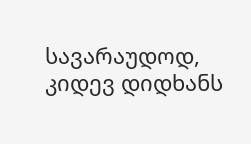სავარაუდოდ, კიდევ დიდხანს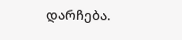დარჩება.